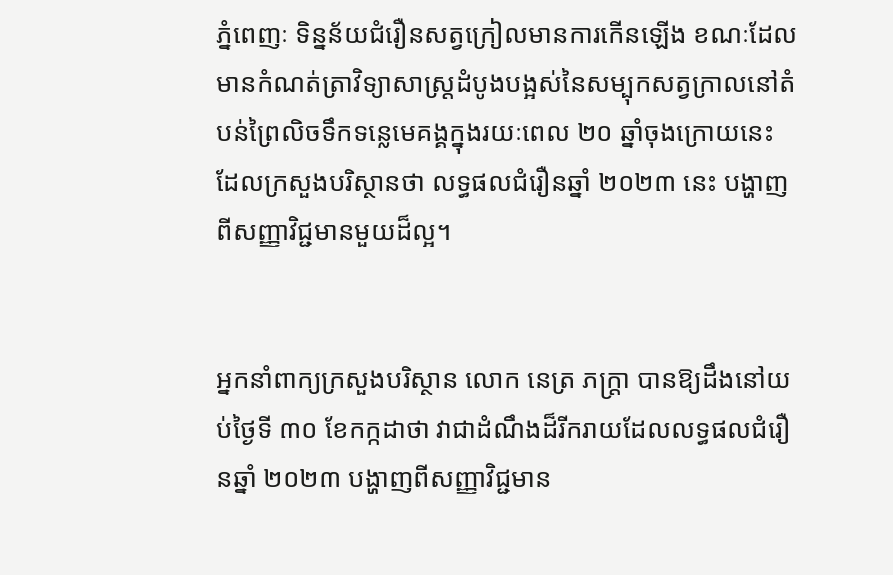ភ្នំពេញៈ ទិន្នន័យជំរឿនសត្វក្រៀលមានការកើនឡើង ខណៈដែលមានកំណត់ត្រាវិទ្យាសាស្ត្រដំបូងបង្អស់នៃសម្បុកសត្វក្រាលនៅតំបន់ព្រៃលិចទឹកទន្លេមេគង្គក្នុងរយៈពេល ២០ ឆ្នាំចុងក្រោយនេះ ដែលក្រសួងបរិស្ថានថា លទ្ធផលជំរឿនឆ្នាំ ២០២៣ នេះ បង្ហាញពីសញ្ញាវិជ្ជមានមួយដ៏ល្អ។


អ្នកនាំពាក្យក្រសួងបរិស្ថាន លោក នេត្រ ភក្ត្រា បានឱ្យដឹងនៅយប់ថ្ងៃទី ៣០ ខែកក្កដាថា វាជាដំណឹងដ៏រីករាយដែលលទ្ធផលជំរឿនឆ្នាំ ២០២៣ បង្ហាញពីសញ្ញាវិជ្ជមាន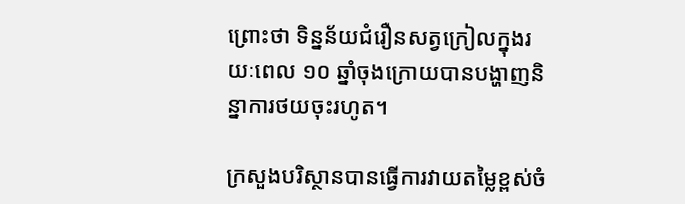ព្រោះថា ទិន្នន័យជំរឿនសត្វក្រៀលក្នុងរយៈពេល ១០ ឆ្នាំចុងក្រោយបានបង្ហាញនិន្នាការថយចុះរហូត។

ក្រសួងបរិស្ថានបានធ្វើការវាយតម្លៃខ្ពស់ចំ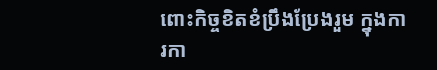ពោះកិច្ចខិតខំប្រឹងប្រែងរួម ក្នុងការកា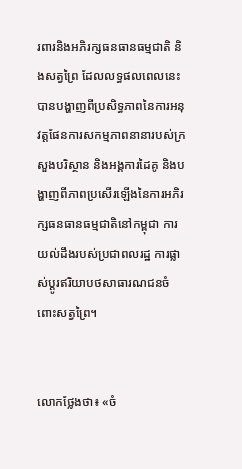រពារនិងអភិរក្សធនធានធម្មជាតិ និងសត្វព្រៃ ដែលលទ្ធផលពេលនេះបានបង្ហាញពីប្រសិទ្ធភាពនៃការអនុវត្តផែនការសកម្មភាពនានារបស់ក្រសួងបរិស្ថាន និងអង្គការដៃគូ និងបង្ហាញពីភាពប្រសើរឡើងនៃការអភិរក្សធនធានធម្មជាតិនៅកម្ពុជា ការយល់ដឹងរបស់ប្រជាពលរដ្ឋ ការផ្លាស់ប្តូរឥរិយាបថសាធារណជនចំពោះសត្វព្រៃ។


លោកថ្លែងថា៖ «ចំ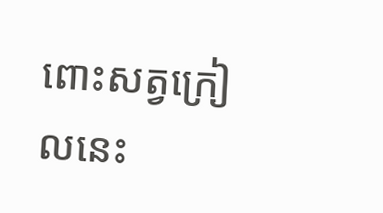ពោះសត្វក្រៀលនេះ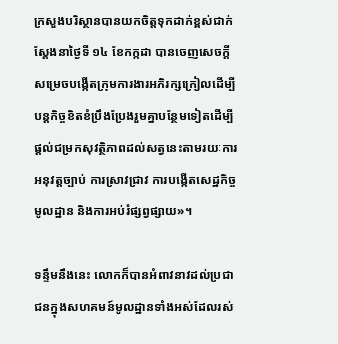ក្រសួងបរិស្ថានបានយកចិត្តទុកដាក់ខ្ពស់ជាក់ស្តែងនាថ្ងៃទី ១៤ ខែកក្កដា បានចេញសេចក្តីសម្រេចបង្កើតក្រុមការងារអភិរក្សក្រៀលដើម្បីបន្តកិច្ចខិតខំប្រឹងប្រែងរួមគ្នាបន្ថែមទៀតដើម្បីផ្តល់ជម្រកសុវត្ថិភាពដល់សត្វនេះតាមរយៈការអនុវត្តច្បាប់ ការស្រាវជ្រាវ ការបង្កើតសេដ្ឋកិច្ចមូលដ្ឋាន និងការអប់រំផ្សព្វផ្សាយ»។

ទន្ទឹមនឹងនេះ លោកក៏បានអំពាវនាវដល់ប្រជាជនក្នុងសហគមន៍មូលដ្ឋានទាំងអស់ដែលរស់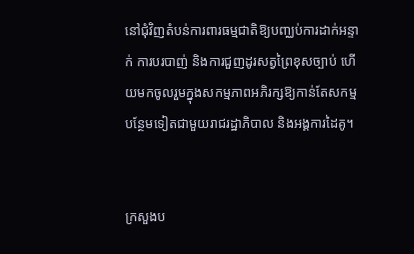នៅជុំវិញតំបន់ការពារធម្មជាតិឱ្យបញ្ឈប់ការដាក់អន្ទាក់ ការបរបាញ់ និងការជួញដូរសត្វព្រៃខុសច្បាប់ ហើយមកចូលរួមក្នុងសកម្មភាពអភិរក្សឱ្យកាន់តែសកម្មបន្ថែមទៀតជាមួយរាជរដ្ឋាភិបាល និងអង្គការដៃគូ។


ក្រសួងប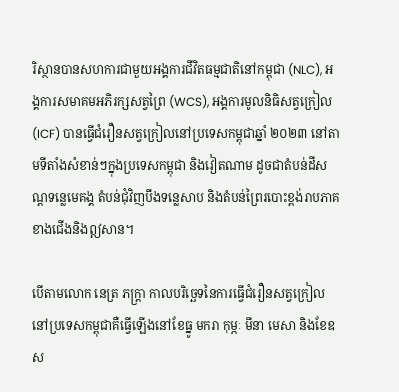រិស្ថានបានសហការជាមួយអង្គការជីវិតធម្មជាតិនៅកម្ពុជា (NLC), អង្គការសមាគមអភិរក្សសត្វព្រៃ (WCS), អង្គការមូលនិធិសត្វក្រៀល (ICF) បានធ្វើជំរឿនសត្វក្រៀលនៅប្រទេសកម្ពុជាឆ្នាំ ២០២៣ នៅតាមទីតាំងសំខាន់ៗក្នុងប្រទេសកម្ពុជា និងវៀតណាម ដូចជាតំបន់ដីសណ្តទន្លេមេគង្គ តំបន់ជុំវិញបឹងទន្លេសាប និងតំបន់ព្រៃរបោះខ្ពង់រាបភាគខាងជើងនិងឦសាន។

បើតាមលោក នេត្រ ភក្ត្រា កាលបរិច្ឆេទនៃការធ្វើជំរឿនសត្វក្រៀលនៅប្រទេសកម្ពុជាគឺធ្វើឡើងនៅខែធ្នូ មករា កុម្ភៈ មីនា មេសា និងខែឧស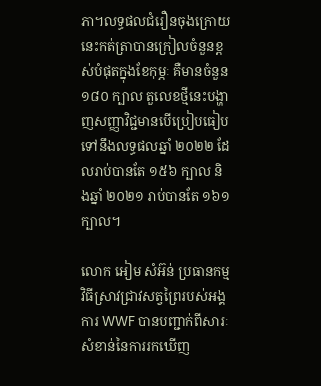ភា។លទ្ធផលជំរឿនចុងក្រោយនេះកត់ត្រាបានក្រៀលចំនួនខ្ពស់បំផុតក្នុងខែកុម្ភៈ គឺមានចំនួន ១៨០ ក្បាល តួលេខថ្មីនេះបង្ហាញសញ្ញាវិជ្ជមានបើប្រៀបធៀបទៅនឹងលទ្ធផលឆ្នាំ ២០២២ ដែលរាប់បានតែ ១៥៦ ក្បាល និងឆ្នាំ ២០២១ រាប់បានតែ ១៦១ ក្បាល។

លោក អៀម សំអ៊ន់ ប្រធានកម្មវិធីស្រាវជ្រាវសត្វព្រៃរបស់អង្គការ WWF បានបញ្ជាក់ពីសារៈសំខាន់នៃការរកឃើញ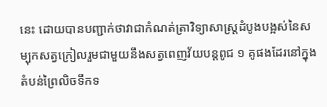នេះ ដោយបានបញ្ជាក់ថាវាជាកំណត់ត្រាវិទ្យាសាស្ត្រដំបូងបង្អស់នៃសម្បុកសត្វក្រៀលរួមជាមួយនឹងសត្វពេញវ័យបន្តពូជ ១ គូផងដែរនៅក្នុងតំបន់ព្រៃលិចទឹកទ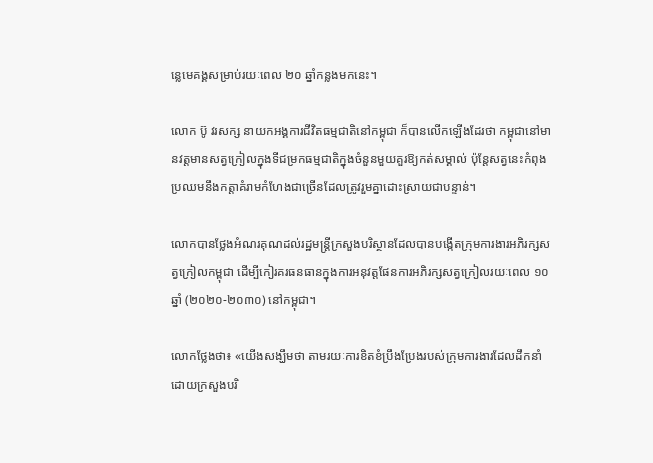ន្លេមេគង្គសម្រាប់រយៈពេល ២០ ឆ្នាំកន្លងមកនេះ។

លោក ប៊ូ វរសក្ស នាយកអង្គការជីវិតធម្មជាតិនៅកម្ពុជា ក៏បានលើកឡើងដែរថា កម្ពុជានៅមានវត្តមានសត្វក្រៀលក្នុងទីជម្រកធម្មជាតិក្នុងចំនួនមួយគួរឱ្យកត់សម្គាល់ ប៉ុន្តែសត្វនេះកំពុងប្រឈមនឹងកត្តាគំរាមកំហែងជាច្រើនដែលត្រូវរួមគ្នាដោះស្រាយជាបន្ទាន់។

លោកបានថ្លែងអំណរគុណដល់រដ្ឋមន្ត្រីក្រសួងបរិស្ថានដែលបានបង្កើតក្រុមការងារអភិរក្សសត្វក្រៀលកម្ពុជា ដើម្បីកៀរគរធនធានក្នុងការអនុវត្តផែនការអភិរក្សសត្វក្រៀលរយៈពេល ១០ ឆ្នាំ (២០២០-២០៣០) នៅកម្ពុជា។

លោកថ្លែងថា៖ «យើងសង្ឃឹមថា តាមរយៈការខិតខំប្រឹងប្រែងរបស់ក្រុមការងារដែលដឹកនាំដោយក្រសួងបរិ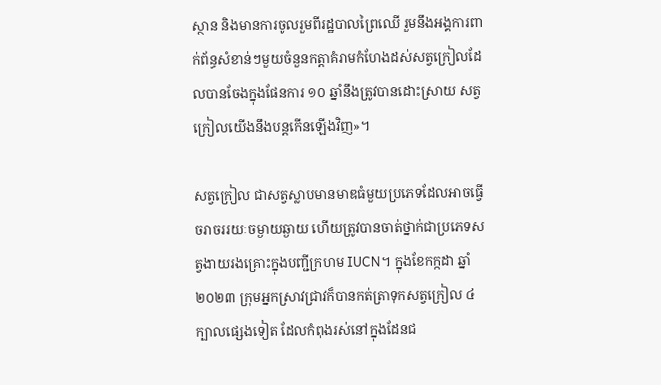ស្ថាន និងមានការចូលរួមពីរដ្ឋបាលព្រៃឈើ រួមនឹងអង្គការពាក់ព័ន្ធសំខាន់ៗមួយចំនួនកត្តាគំរាមកំហែងដស់សត្វក្រៀលដែលបានចែងក្នុងផែនការ ១០ ឆ្នាំនឹងត្រូវបានដោះស្រាយ សត្វក្រៀលយើងនឹងបន្តកើនឡើងវិញ»។

សត្វក្រៀល ជាសត្វស្លាបមានមាឌធំមួយប្រភេទដែលអាចធ្វើចរាចររយៈចម្ងាយឆ្ងាយ ហើយត្រូវបានចាត់ថ្នាក់ជាប្រភេទសត្វងាយរងគ្រោះក្នុងបញ្ជីក្រហម IUCN។ ក្នុងខែកក្កដា ឆ្នាំ ២០២៣ ក្រុមអ្នកស្រាវជ្រាវក៏បានកត់ត្រាទុកសត្វក្រៀល ៤ ក្បាលផ្សេងទៀត ដែលកំពុងរស់នៅក្នុងដែនជ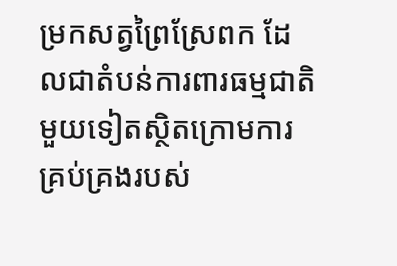ម្រកសត្វព្រៃស្រែពក ដែលជាតំបន់ការពារធម្មជាតិមួយទៀតស្ថិតក្រោមការគ្រប់គ្រងរបស់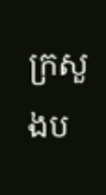ក្រសួងប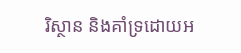រិស្ថាន និងគាំទ្រដោយអ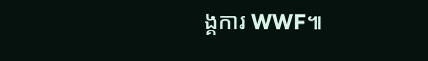ង្គការ WWF៕